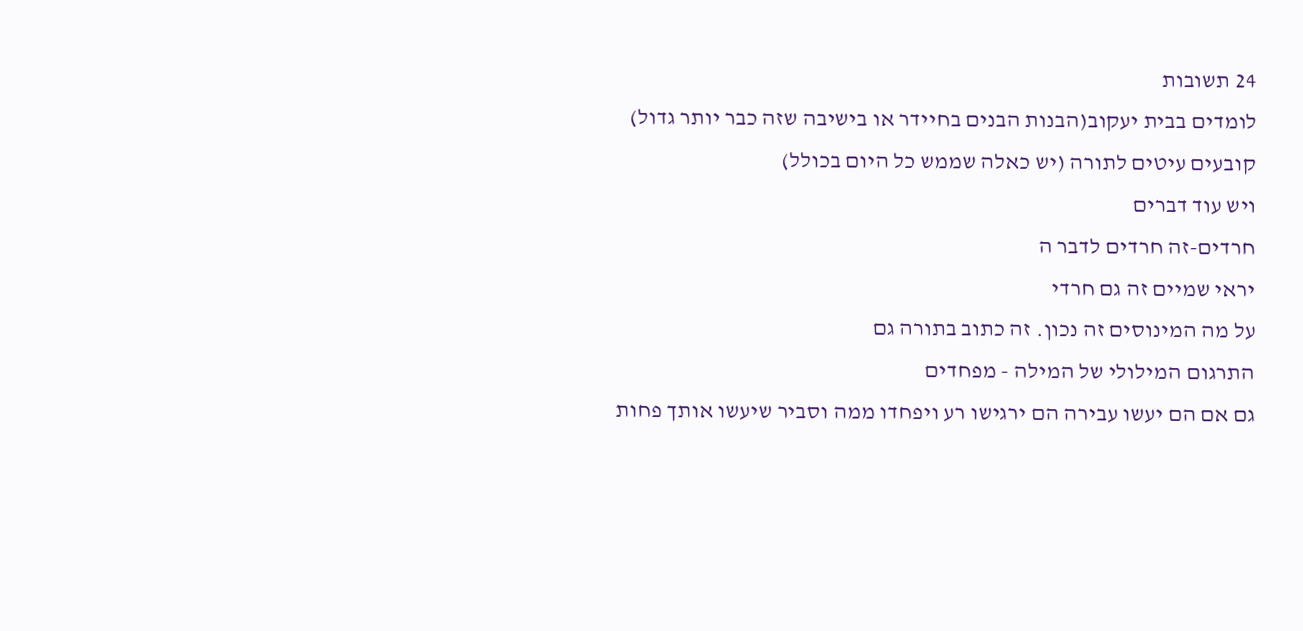24 תשובות
לומדים בבית יעקוב(הבנות הבנים בחיידר או בישיבה שזה כבר יותר גדול)
קובעים עיטים לתורה (יש כאלה שממש כל היום בכולל)
ויש עוד דברים
חרדים-זה חרדים לדבר ה
יראי שמיים זה גם חרדי
על מה המינוסים זה נכון. זה כתוב בתורה גם
התרגום המילולי של המילה - מפחדים
גם אם הם יעשו עבירה הם ירגישו רע ויפחדו ממה וסביר שיעשו אותך פחות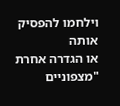וילחמו להפסיק אותה
או הגדרה אחרת "מצפוניים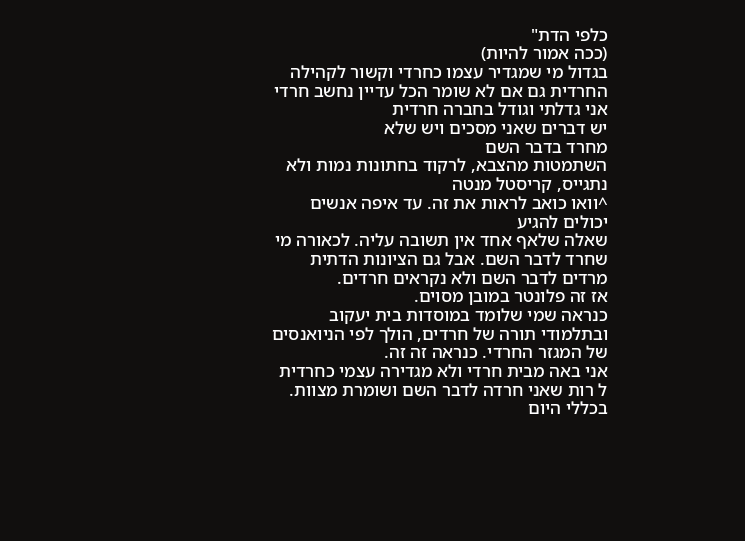כלפי הדת"
(ככה אמור להיות)
בגדול מי שמגדיר עצמו כחרדי וקשור לקהילה החרדית גם אם לא שומר הכל עדיין נחשב חרדי
אני גדלתי וגודל בחברה חרדית
יש דברים שאני מסכים ויש שלא
מחרד בדבר השם
השתמטות מהצבא, לרקוד בחתונות נמות ולא נתגייס, קריסטל מנטה
^וואו כואב לראות את זה. עד איפה אנשים יכולים להגיע
שאלה שלאף אחד אין תשובה עליה. לכאורה מי שחרד לדבר השם. אבל גם הציונות הדתית מרדים לדבר השם ולא נקראים חרדים.
אז זה פלונטר במובן מסוים.
כנראה שמי שלומד במוסדות בית יעקוב ובתלמודי תורה של חרדים, הולך לפי הניואנסים של המגזר החרדי. כנראה זה זה.
אני באה מבית חרדי ולא מגדירה עצמי כחרדית ל רות שאני חרדה לדבר השם ושומרת מצוות. בכללי היום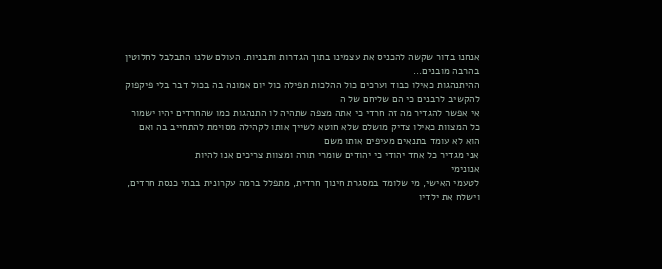אנחנו בדור שקשה להכניס את עצמינו בתוך הגדרות ותבניות. העולם שלנו התבלבל לחלוטין בהרבה מובנים...
ההיתנהגות כאילו כבוד וערכים כול ההלכות תפילה כול יום אמונה בה בכול דבר בלי פיקפוק להקשיב לרבנים כי הם שליחם של ה
אי אפשר להגדיר מה זה חרדי כי אתה מצפה שתהיה לו התנהגות כמו שהחרדים יהיו ישמור כל המצוות כאילו צדיק מושלם שלא חוטא לשייך אותו לקהילה מסוימת להתחייב בה ואם הוא לא עומד בתנאים מעיפים אותו משם
אני מגדיר כל אחד יהודי כי יהודים שומרי תורה ומצוות צריכים אנו להיות
אנונימי
לטעמי האישי, מי שלומד במסגרת חינוך חרדית, מתפלל ברמה עקרונית בבתי כנסת חרדים, וישלח את ילדיו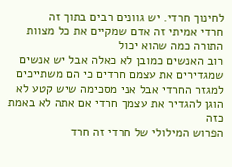לחינוך חרדי. יש גוונים רבים בתוך זה
חרדי אמיתי זה אדם שמקיים את כל מצוות התורה כמה שהוא יכול
רוב האנשים כמובן לא כאלה אבל יש אנשים שמגדירים את עצמם חרדים כי הם משתייכים למגזר החרדי אבל אני מסכימה שיש קטע לא הוגן להגדיר את עצמך חרדי אם אתה לא באמת כזה
הפרוש המילולי של חרדי זה חרד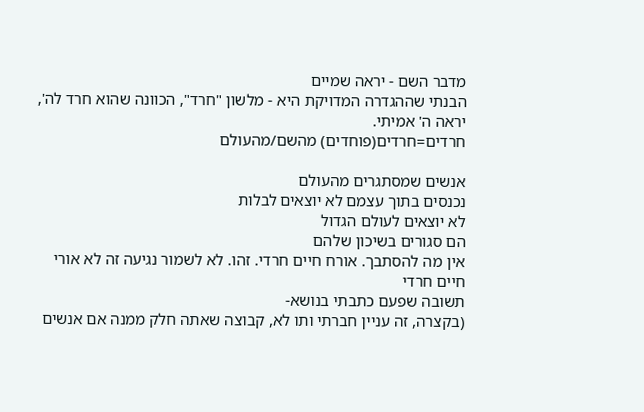מדבר השם - יראה שמיים
הבנתי שההגדרה המדויקת היא - מלשון "חרד", הכוונה שהוא חרד לה', יראה ה' אמיתי.
חרדים=חרדים(פוחדים) מהשם/מהעולם

אנשים שמסתגרים מהעולם
נכנסים בתוך עצמם לא יוצאים לבלות
לא יוצאים לעולם הגדול
הם סגורים בשיכון שלהם
אין מה להסתבך. אורח חיים חרדי. זהו. לא לשמור נגיעה זה לא אורי חיים חרדי
תשובה שפעם כתבתי בנושא-
(בקצרה, זה עניין חברתי ותו לא, קבוצה שאתה חלק ממנה אם אנשים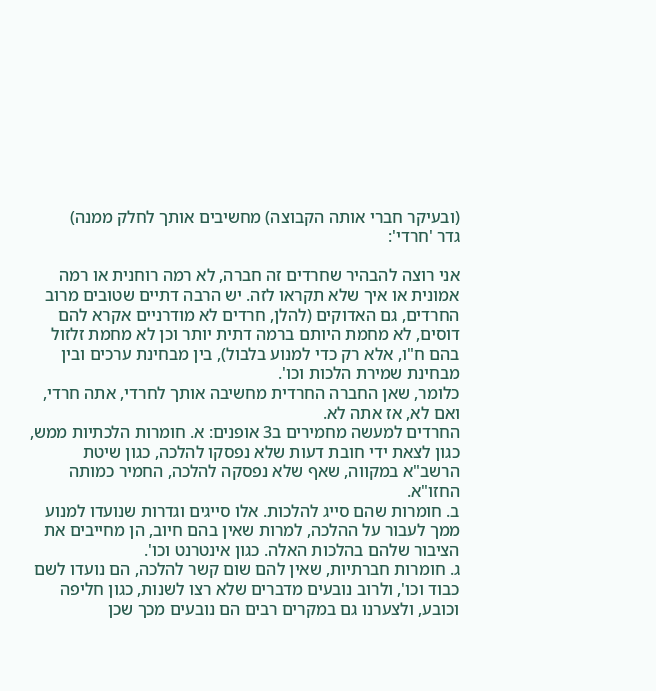(ובעיקר חברי אותה הקבוצה) מחשיבים אותך לחלק ממנה)
גדר 'חרדי':

אני רוצה להבהיר שחרדים זה חברה, לא רמה רוחנית או רמה אמונית או איך שלא תקראו לזה. יש הרבה דתיים שטובים מרוב החרדים, גם האדוקים (להלן, חרדים לא מודרניים אקרא להם דוסים, לא מחמת היותם ברמה דתית יותר וכן לא מחמת זלזול בהם ח"ו, אלא רק כדי למנוע בלבול), בין מבחינת ערכים ובין מבחינת שמירת הלכות וכו'.
כלומר, שאן החברה החרדית מחשיבה אותך לחרדי, אתה חרדי, ואם לא, אז אתה לא.
החרדים למעשה מחמירים ב3 אופנים: א. חומרות הלכתיות ממש, כגון לצאת ידי חובת דעות שלא נפסקו להלכה, כגון שיטת הרשב"א במקווה, שאף שלא נפסקה להלכה, החמיר כמותה החזו"א.
ב. חומרות שהם סייג להלכות. אלו סייגים וגדרות שנועדו למנוע ממך לעבור על ההלכה, למרות שאין בהם חיוב, הן מחייבים את הציבור שלהם בהלכות האלה. כגון אינטרנט וכו'.
ג. חומרות חברתיות, שאין להם שום קשר להלכה, הם נועדו לשם כבוד וכו', ולרוב נובעים מדברים שלא רצו לשנות, כגון חליפה וכובע, ולצערנו גם במקרים רבים הם נובעים מכך שכן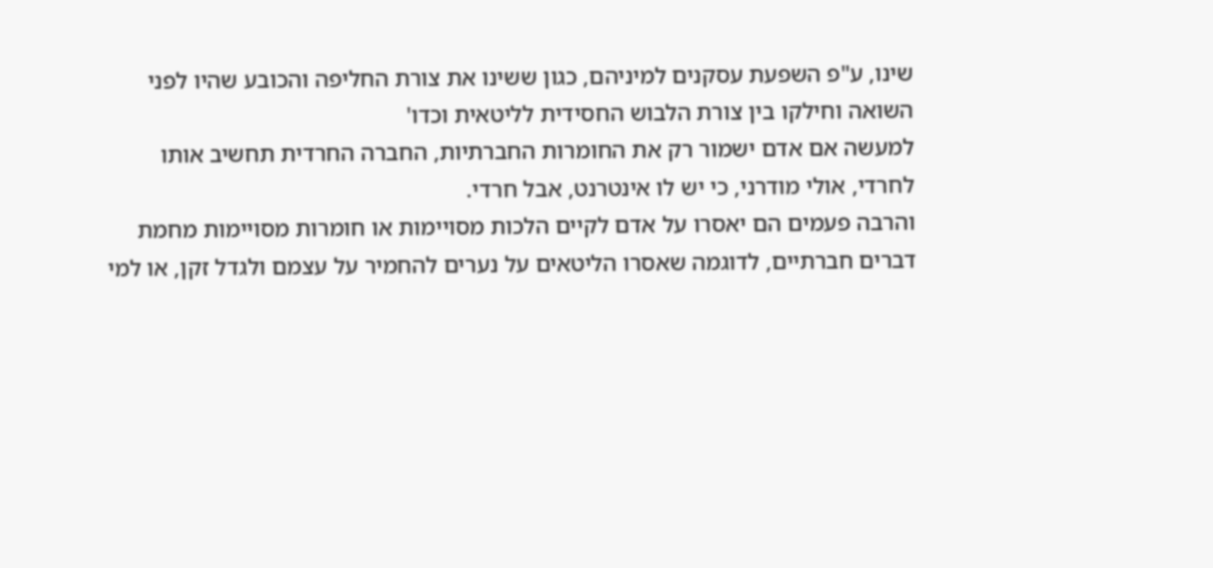שינו, ע"פ השפעת עסקנים למיניהם, כגון ששינו את צורת החליפה והכובע שהיו לפני השואה וחילקו בין צורת הלבוש החסידית לליטאית וכדו'
למעשה אם אדם ישמור רק את החומרות החברתיות, החברה החרדית תחשיב אותו לחרדי, אולי מודרני, כי יש לו אינטרנט, אבל חרדי.
והרבה פעמים הם יאסרו על אדם לקיים הלכות מסויימות או חומרות מסויימות מחמת דברים חברתיים, לדוגמה שאסרו הליטאים על נערים להחמיר על עצמם ולגדל זקן, או למי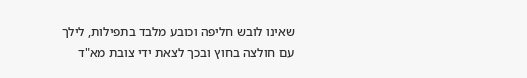שאינו לובש חליפה וכובע מלבד בתפילות, לילך עם חולצה בחוץ ובכך לצאת ידי צובת מא"ד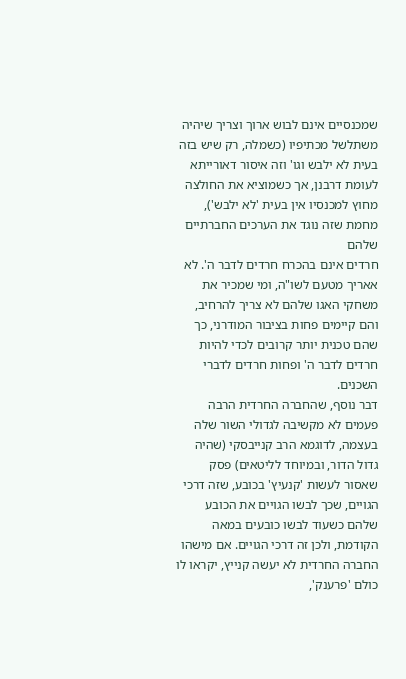שמכנסיים אינם לבוש ארוך וצריך שיהיה משתלשל מכתיפיו (כשמלה, רק שיש בזה בעית לא ילבש וגו' וזה איסור דאורייתא לעומת דרבנן, אך כשמוציא את החולצה מחוץ למכנסיו אין בעית 'לא ילבש'), מחמת שזה נוגד את הערכים החברתיים שלהם
חרדים אינם בהכרח חרדים לדבר ה'. לא אאריך מטעם לשו"ה, ומי שמכיר את משחקי האגו שלהם לא צריך להרחיב, והם קיימים פחות בציבור המודרני, כך שהם טכנית יותר קרובים לכדי להיות חרדים לדבר ה' ופחות חרדים לדברי השכנים.
דבר נוסף, שהחברה החרדית הרבה פעמים לא מקשיבה לגדולי השור שלה בעצמה, לדוגמא הרב קנייבסקי (שהיה גדול הדור, ובמיוחד לליטאים) פסק שאסור לעשות 'קנעיץ' בכובע, שזה דרכי הגויים, שכך לבשו הגויים את הכובע שלהם כשעוד לבשו כובעים במאה הקודמת, ולכן זה דרכי הגויים. אם מישהו החברה החרדית לא יעשה קנייץ, יקראו לו כולם 'פרענק',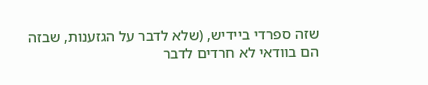שזה ספרדי ביידיש, (שלא לדבר על הגזענות, שבזה הם בוודאי לא חרדים לדבר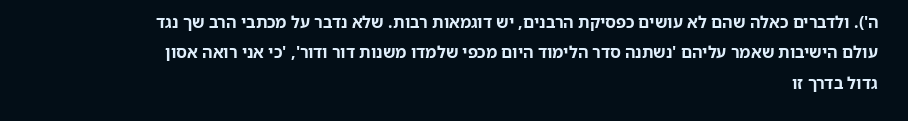ה'). ולדברים כאלה שהם לא עושים כפסיקת הרבנים, יש דוגמאות רבות. שלא נדבר על מכתבי הרב שך נגד עולם הישיבות שאמר עליהם 'נשתנה סדר הלימוד היום מכפי שלמדו משנות דור ודור', 'כי אני רואה אסון גדול בדרך זו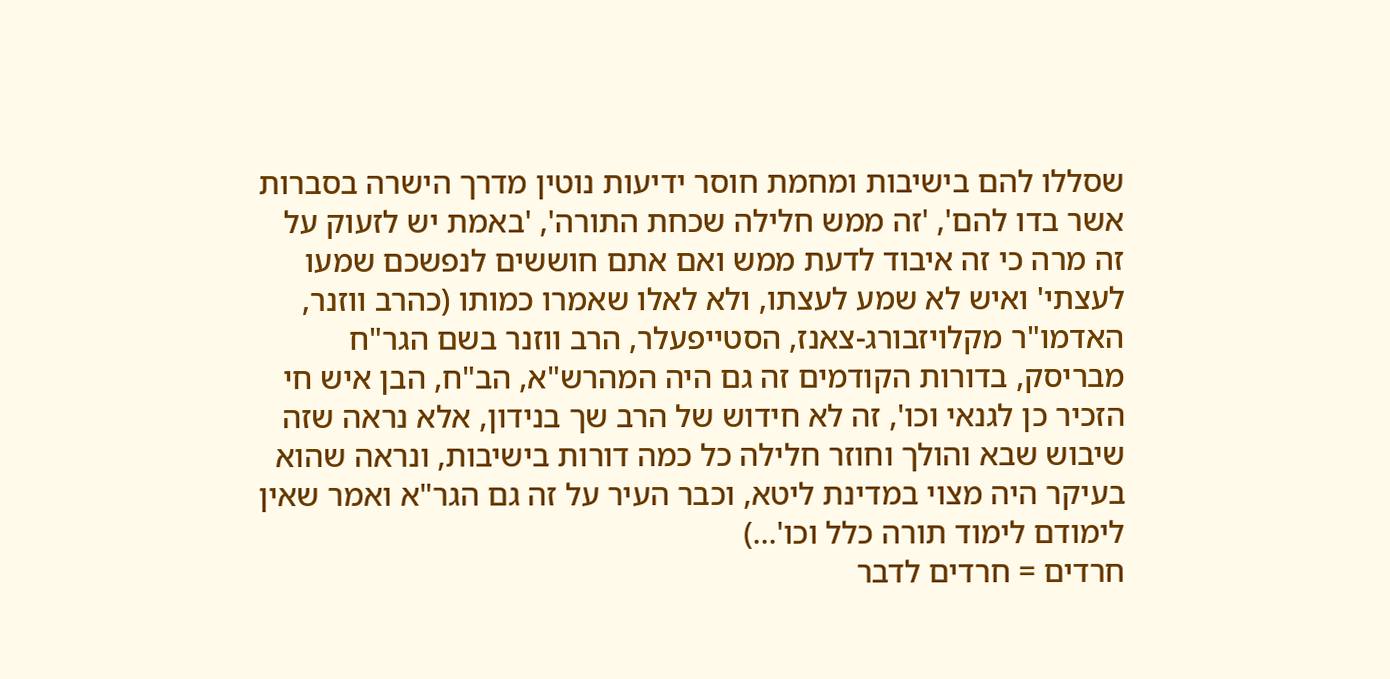שסללו להם בישיבות ומחמת חוסר ידיעות נוטין מדרך הישרה בסברות אשר בדו להם', 'זה ממש חלילה שכחת התורה', 'באמת יש לזעוק על זה מרה כי זה איבוד לדעת ממש ואם אתם חוששים לנפשכם שמעו לעצתי' ואיש לא שמע לעצתו, ולא לאלו שאמרו כמותו (כהרב ווזנר, האדמו"ר מקלויזבורג-צאנז, הסטייפעלר, הרב ווזנר בשם הגר"ח מבריסק, בדורות הקודמים זה גם היה המהרש"א, הב"ח, הבן איש חי הזכיר כן לגנאי וכו', זה לא חידוש של הרב שך בנידון, אלא נראה שזה שיבוש שבא והולך וחוזר חלילה כל כמה דורות בישיבות, ונראה שהוא בעיקר היה מצוי במדינת ליטא, וכבר העיר על זה גם הגר"א ואמר שאין לימודם לימוד תורה כלל וכו'...)
חרדים = חרדים לדבר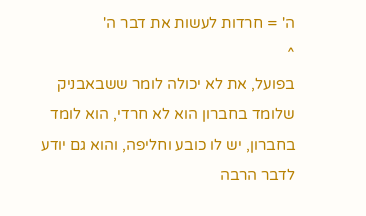ה' = חרדות לעשות את דבר ה'
^
בפועל, את לא יכולה לומר ששבאבניק שלומד בחברון הוא לא חרדי, הוא לומד בחברון, יש לו כובע וחליפה, והוא גם יודע לדבר הרבה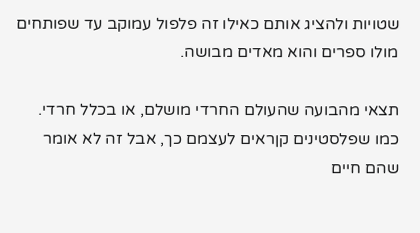שטויות ולהציג אותם כאילו זה פלפול עמוקב עד שפותחים מולו ספרים והוא מאדים מבושה.

תצאי מהבועה שהעולם החרדי מושלם, או בכלל חרדי.
כמו שפלסטינים קןראים לעצמם כך, אבל זה לא אומר שהם חיים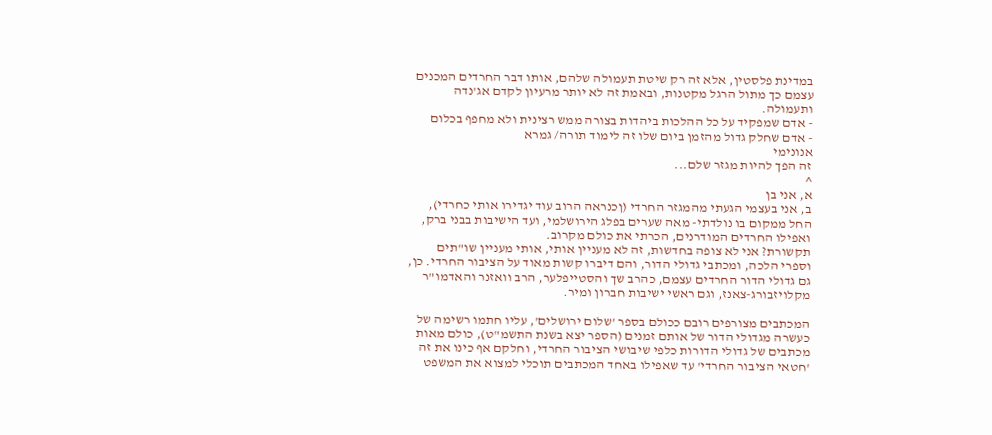במדינת פלסטין, אלא זה רק שיטת תעמולה שלהם, אותו דבר החרדים המכנים עצמם כך מתול הרגל מקטנות, ובאמת זה לא יותר מרעיון לקדם אג'נדה ותעמולה.
- אדם שמפקיד על כל ההלכות ביהדות בצורה ממש רצינית ולא מחפף בכלום
- אדם שחלק גדול מהזמן ביום שלו זה לימוד תורה/ גמרא
אנונימי
זה הפך להיות מגזר שלם...
^
א, אני בן
ב, אני בעצמי הגעתי מהמגזר החרדי (ןכנראה הרוב עוד יגדירו אותי כחרדי), החל ממקום בו נולדתי- מאה שערים בפלג הירושלמי, ועד הישיבות בבני ברק, ואפילו החרדים המודרנים, הכרתי את כולם מקרוב.
תקשורת? אני לא צופה בחדשות, זה לא מעניין אותי, אותי מעניין שו"תים וספרי הלכה, ומכתבי גדולי הדור, והם דיברו קשות מאוד על הציבור החרדי. כן, גם גדולי הדור החרדים עצמם, כהרב שך והסטייפלער, הרב וואזנר והאדמו"ר מקלויזבורג-צאנז, וגם ראשי ישיבות חברון ומיר.

המכתבים מצורפים רובם ככולם בספר 'שלום ירושלים', עליו חתמו רשימה של כעשרה מגדולי הדור של אותם זמנים (הספר יצא בשנת התשמ"ט), כולם מאות מכתבים של גדולי הדורות כלפי שיבושי הציבור החרדי, וחלקם אף כינו את זה 'חטאי הציבור החרדי' עד שאפילו באחד המכתבים תוכלי למצוא את המשפט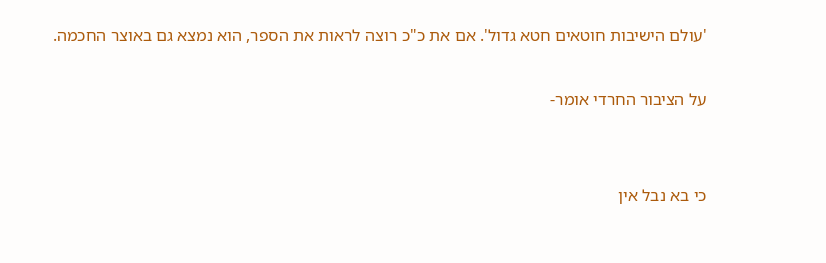'עולם הישיבות חוטאים חטא גדול'. אם את כ"כ רוצה לראות את הספר, הוא נמצא גם באוצר החכמה.

על הציבור החרדי אומר-


כי בא נבל אין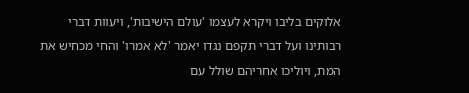אלוקים בליבו ויקרא לעצמו 'עולם הישיבות', ויעוות דברי רבותינו ועל דברי תקפם נגדו יאמר 'לא אמרו' והחי מכחיש את המת, ויוליכו אחריהם שולל עם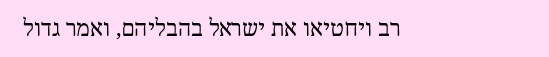רב ויחטיאו את ישראל בהבליהם, ואמר גדול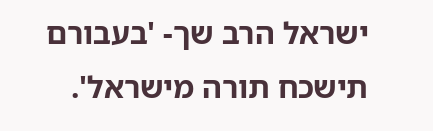ישראל הרב שך- 'בעבורם תישכח תורה מישראל'.